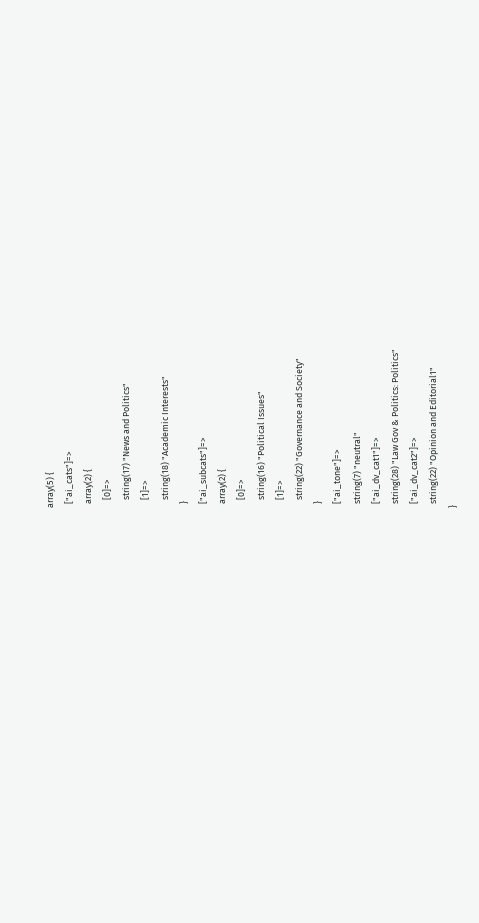array(5) {
  ["ai_cats"]=>
  array(2) {
    [0]=>
    string(17) "News and Politics"
    [1]=>
    string(18) "Academic Interests"
  }
  ["ai_subcats"]=>
  array(2) {
    [0]=>
    string(16) "Political Issues"
    [1]=>
    string(22) "Governance and Society"
  }
  ["ai_tone"]=>
  string(7) "neutral"
  ["ai_dv_cat1"]=>
  string(28) "Law Gov & Politics: Politics"
  ["ai_dv_cat2"]=>
  string(22) "Opinion and Editorial1"
}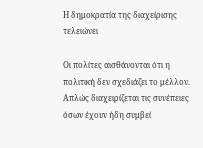Η δημοκρατία της διαχείρισης τελειώνει

Οι πολίτες αισθάνονται ότι η πολιτική δεν σχεδιάζει το μέλλον. Απλώς διαχειρίζεται τις συνέπειες όσων έχουν ήδη συμβεί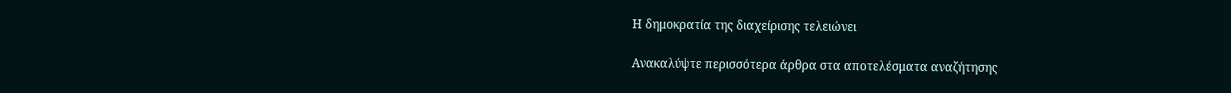Η δημοκρατία της διαχείρισης τελειώνει

Ανακαλύψτε περισσότερα άρθρα στα αποτελέσματα αναζήτησης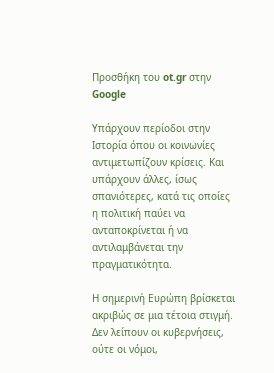Προσθήκη του ot.gr στην Google

Υπάρχουν περίοδοι στην Ιστορία όπου οι κοινωνίες αντιμετωπίζουν κρίσεις. Και υπάρχουν άλλες, ίσως σπανιότερες, κατά τις οποίες η πολιτική παύει να ανταποκρίνεται ή να αντιλαμβάνεται την πραγματικότητα.

Η σημερινή Ευρώπη βρίσκεται ακριβώς σε μια τέτοια στιγμή. Δεν λείπουν οι κυβερνήσεις, ούτε οι νόμοι,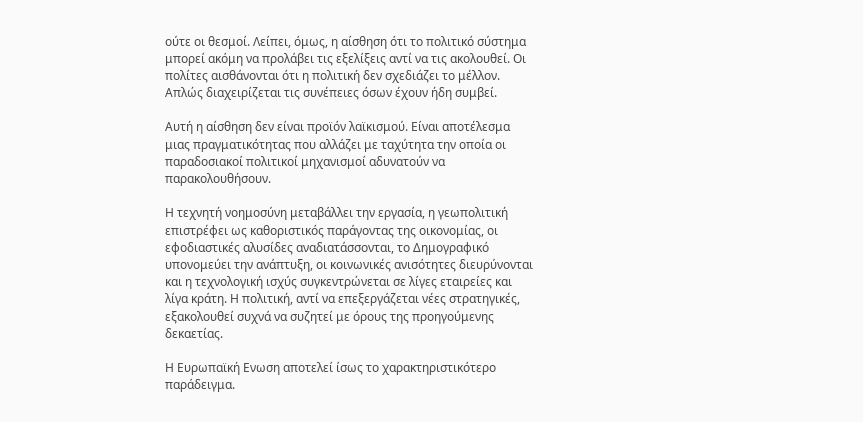ούτε οι θεσμοί. Λείπει, όμως, η αίσθηση ότι το πολιτικό σύστημα μπορεί ακόμη να προλάβει τις εξελίξεις αντί να τις ακολουθεί. Οι πολίτες αισθάνονται ότι η πολιτική δεν σχεδιάζει το μέλλον. Απλώς διαχειρίζεται τις συνέπειες όσων έχουν ήδη συμβεί.

Αυτή η αίσθηση δεν είναι προϊόν λαϊκισμού. Είναι αποτέλεσμα μιας πραγματικότητας που αλλάζει με ταχύτητα την οποία οι παραδοσιακοί πολιτικοί μηχανισμοί αδυνατούν να παρακολουθήσουν.

Η τεχνητή νοημοσύνη μεταβάλλει την εργασία, η γεωπολιτική επιστρέφει ως καθοριστικός παράγοντας της οικονομίας, οι εφοδιαστικές αλυσίδες αναδιατάσσονται, το Δημογραφικό υπονομεύει την ανάπτυξη, οι κοινωνικές ανισότητες διευρύνονται και η τεχνολογική ισχύς συγκεντρώνεται σε λίγες εταιρείες και λίγα κράτη. Η πολιτική, αντί να επεξεργάζεται νέες στρατηγικές, εξακολουθεί συχνά να συζητεί με όρους της προηγούμενης δεκαετίας.

Η Ευρωπαϊκή Ενωση αποτελεί ίσως το χαρακτηριστικότερο παράδειγμα.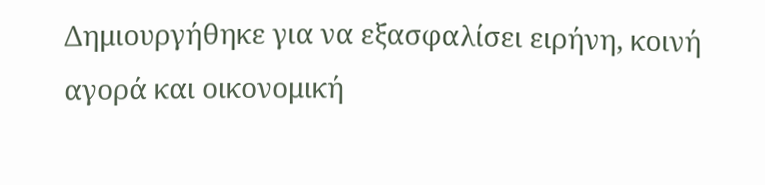Δημιουργήθηκε για να εξασφαλίσει ειρήνη, κοινή αγορά και οικονομική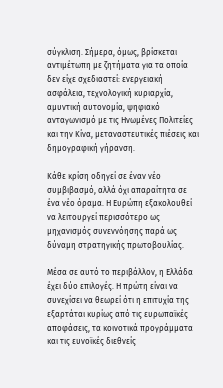σύγκλιση. Σήμερα, όμως, βρίσκεται αντιμέτωπη με ζητήματα για τα οποία δεν είχε σχεδιαστεί: ενεργειακή ασφάλεια, τεχνολογική κυριαρχία, αμυντική αυτονομία, ψηφιακό ανταγωνισμό με τις Ηνωμένες Πολιτείες και την Κίνα, μεταναστευτικές πιέσεις και δημογραφική γήρανση.

Κάθε κρίση οδηγεί σε έναν νέο συμβιβασμό, αλλά όχι απαραίτητα σε ένα νέο όραμα. Η Ευρώπη εξακολουθεί να λειτουργεί περισσότερο ως μηχανισμός συνεννόησης παρά ως δύναμη στρατηγικής πρωτοβουλίας.

Μέσα σε αυτό το περιβάλλον, η Ελλάδα έχει δύο επιλογές. Η πρώτη είναι να συνεχίσει να θεωρεί ότι η επιτυχία της εξαρτάται κυρίως από τις ευρωπαϊκές αποφάσεις, τα κοινοτικά προγράμματα και τις ευνοϊκές διεθνείς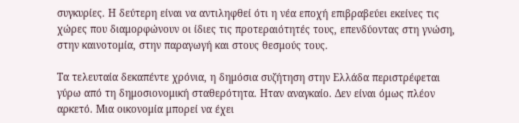συγκυρίες. Η δεύτερη είναι να αντιληφθεί ότι η νέα εποχή επιβραβεύει εκείνες τις χώρες που διαμορφώνουν οι ίδιες τις προτεραιότητές τους, επενδύοντας στη γνώση, στην καινοτομία, στην παραγωγή και στους θεσμούς τους.

Τα τελευταία δεκαπέντε χρόνια, η δημόσια συζήτηση στην Ελλάδα περιστρέφεται γύρω από τη δημοσιονομική σταθερότητα. Ηταν αναγκαίο. Δεν είναι όμως πλέον αρκετό. Μια οικονομία μπορεί να έχει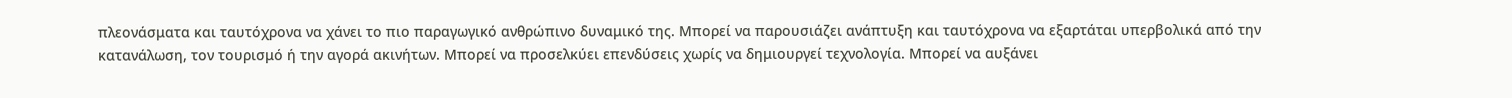πλεονάσματα και ταυτόχρονα να χάνει το πιο παραγωγικό ανθρώπινο δυναμικό της. Μπορεί να παρουσιάζει ανάπτυξη και ταυτόχρονα να εξαρτάται υπερβολικά από την κατανάλωση, τον τουρισμό ή την αγορά ακινήτων. Μπορεί να προσελκύει επενδύσεις χωρίς να δημιουργεί τεχνολογία. Μπορεί να αυξάνει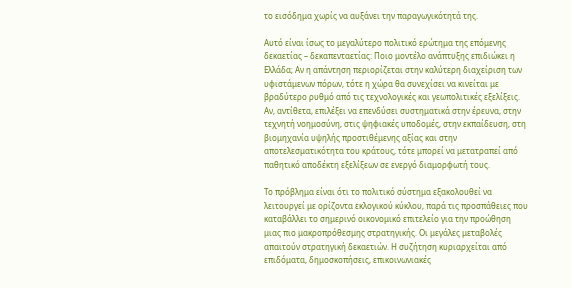το εισόδημα χωρίς να αυξάνει την παραγωγικότητά της.

Αυτό είναι ίσως το μεγαλύτερο πολιτικό ερώτημα της επόμενης δεκαετίας – δεκαπενταετίας: Ποιο μοντέλο ανάπτυξης επιδιώκει η Ελλάδα; Αν η απάντηση περιορίζεται στην καλύτερη διαχείριση των υφιστάμενων πόρων, τότε η χώρα θα συνεχίσει να κινείται με βραδύτερο ρυθμό από τις τεχνολογικές και γεωπολιτικές εξελίξεις. Αν, αντίθετα, επιλέξει να επενδύσει συστηματικά στην έρευνα, στην τεχνητή νοημοσύνη, στις ψηφιακές υποδομές, στην εκπαίδευση, στη βιομηχανία υψηλής προστιθέμενης αξίας και στην αποτελεσματικότητα του κράτους, τότε μπορεί να μετατραπεί από παθητικό αποδέκτη εξελίξεων σε ενεργό διαμορφωτή τους.

Το πρόβλημα είναι ότι το πολιτικό σύστημα εξακολουθεί να λειτουργεί με ορίζοντα εκλογικού κύκλου, παρά τις προσπάθειες που καταβάλλει το σημερινό οικονομικό επιτελείο για την προώθηση μιας πιο μακροπρόθεσμης στρατηγικής. Οι μεγάλες μεταβολές απαιτούν στρατηγική δεκαετιών. Η συζήτηση κυριαρχείται από επιδόματα, δημοσκοπήσεις, επικοινωνιακές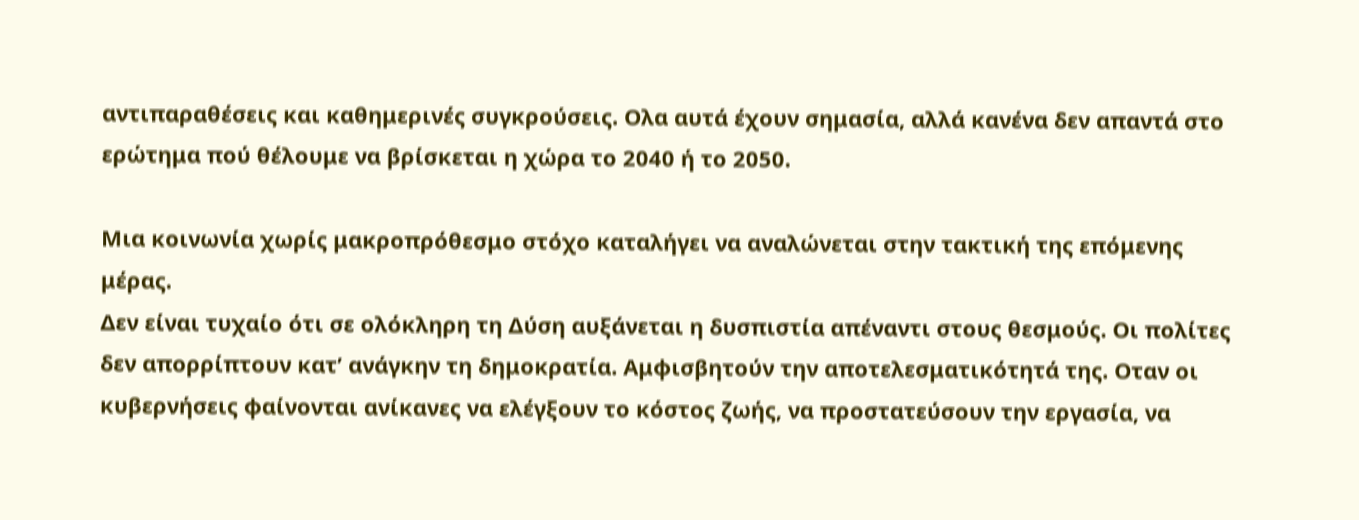αντιπαραθέσεις και καθημερινές συγκρούσεις. Ολα αυτά έχουν σημασία, αλλά κανένα δεν απαντά στο ερώτημα πού θέλουμε να βρίσκεται η χώρα το 2040 ή το 2050.

Μια κοινωνία χωρίς μακροπρόθεσμο στόχο καταλήγει να αναλώνεται στην τακτική της επόμενης μέρας.
Δεν είναι τυχαίο ότι σε ολόκληρη τη Δύση αυξάνεται η δυσπιστία απέναντι στους θεσμούς. Οι πολίτες δεν απορρίπτουν κατ’ ανάγκην τη δημοκρατία. Αμφισβητούν την αποτελεσματικότητά της. Οταν οι κυβερνήσεις φαίνονται ανίκανες να ελέγξουν το κόστος ζωής, να προστατεύσουν την εργασία, να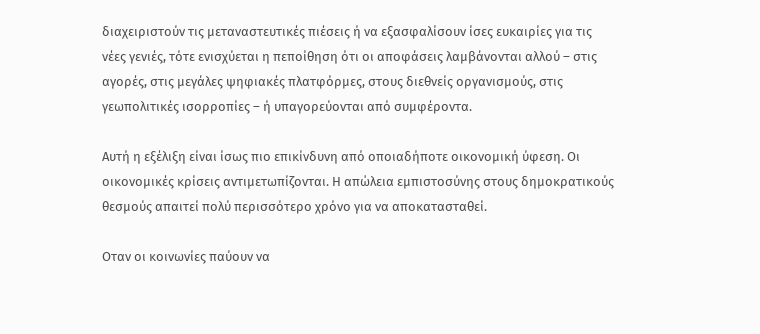διαχειριστούν τις μεταναστευτικές πιέσεις ή να εξασφαλίσουν ίσες ευκαιρίες για τις νέες γενιές, τότε ενισχύεται η πεποίθηση ότι οι αποφάσεις λαμβάνονται αλλού – στις αγορές, στις μεγάλες ψηφιακές πλατφόρμες, στους διεθνείς οργανισμούς, στις γεωπολιτικές ισορροπίες – ή υπαγορεύονται από συμφέροντα.

Αυτή η εξέλιξη είναι ίσως πιο επικίνδυνη από οποιαδήποτε οικονομική ύφεση. Οι οικονομικές κρίσεις αντιμετωπίζονται. Η απώλεια εμπιστοσύνης στους δημοκρατικούς θεσμούς απαιτεί πολύ περισσότερο χρόνο για να αποκατασταθεί.

Οταν οι κοινωνίες παύουν να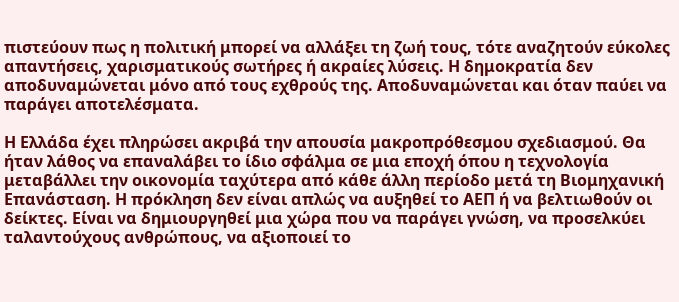πιστεύουν πως η πολιτική μπορεί να αλλάξει τη ζωή τους, τότε αναζητούν εύκολες απαντήσεις, χαρισματικούς σωτήρες ή ακραίες λύσεις. Η δημοκρατία δεν αποδυναμώνεται μόνο από τους εχθρούς της. Αποδυναμώνεται και όταν παύει να παράγει αποτελέσματα.

Η Ελλάδα έχει πληρώσει ακριβά την απουσία μακροπρόθεσμου σχεδιασμού. Θα ήταν λάθος να επαναλάβει το ίδιο σφάλμα σε μια εποχή όπου η τεχνολογία μεταβάλλει την οικονομία ταχύτερα από κάθε άλλη περίοδο μετά τη Βιομηχανική Επανάσταση. Η πρόκληση δεν είναι απλώς να αυξηθεί το ΑΕΠ ή να βελτιωθούν οι δείκτες. Είναι να δημιουργηθεί μια χώρα που να παράγει γνώση, να προσελκύει ταλαντούχους ανθρώπους, να αξιοποιεί το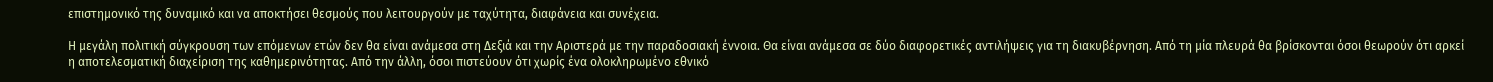επιστημονικό της δυναμικό και να αποκτήσει θεσμούς που λειτουργούν με ταχύτητα, διαφάνεια και συνέχεια.

Η μεγάλη πολιτική σύγκρουση των επόμενων ετών δεν θα είναι ανάμεσα στη Δεξιά και την Αριστερά με την παραδοσιακή έννοια. Θα είναι ανάμεσα σε δύο διαφορετικές αντιλήψεις για τη διακυβέρνηση. Από τη μία πλευρά θα βρίσκονται όσοι θεωρούν ότι αρκεί η αποτελεσματική διαχείριση της καθημερινότητας. Από την άλλη, όσοι πιστεύουν ότι χωρίς ένα ολοκληρωμένο εθνικό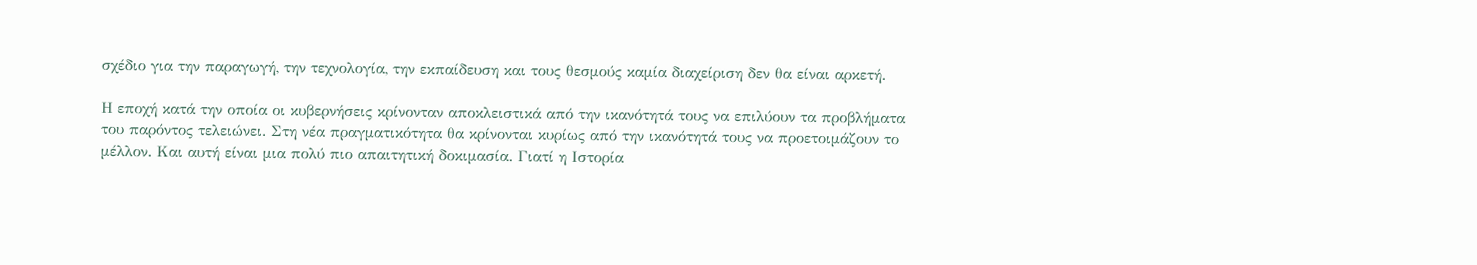σχέδιο για την παραγωγή, την τεχνολογία, την εκπαίδευση και τους θεσμούς καμία διαχείριση δεν θα είναι αρκετή.

Η εποχή κατά την οποία οι κυβερνήσεις κρίνονταν αποκλειστικά από την ικανότητά τους να επιλύουν τα προβλήματα του παρόντος τελειώνει. Στη νέα πραγματικότητα θα κρίνονται κυρίως από την ικανότητά τους να προετοιμάζουν το μέλλον. Και αυτή είναι μια πολύ πιο απαιτητική δοκιμασία. Γιατί η Ιστορία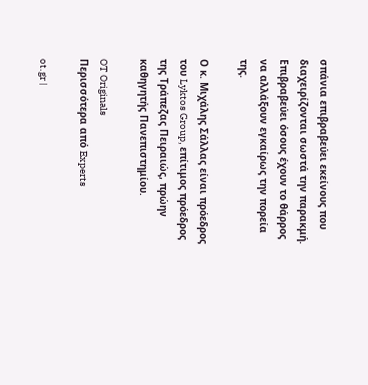σπάνια επιβραβεύει εκείνους που διαχειρίζονται σωστά την παρακμή. Επιβραβεύει όσους έχουν το θάρρος να αλλάξουν εγκαίρως την πορεία της.

Ο κ. Μιχάλης Σάλλας είναι πρόεδρος του Lyktos Group, επίτιμος πρόεδρος της Τράπεζας Πειραιώς, πρώην καθηγητής Πανεπιστημίου.

OT Originals
Περισσότερα από Experts

ot.gr |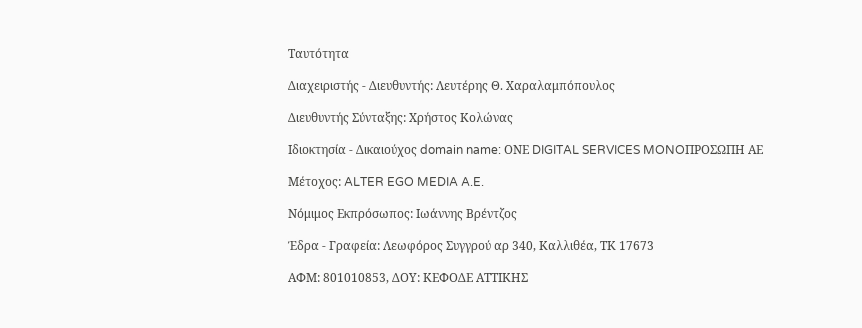Ταυτότητα

Διαχειριστής - Διευθυντής: Λευτέρης Θ. Χαραλαμπόπουλος

Διευθυντής Σύνταξης: Χρήστος Κολώνας

Ιδιοκτησία - Δικαιούχος domain name: ΟΝΕ DIGITAL SERVICES MONOΠΡΟΣΩΠΗ ΑΕ

Μέτοχος: ALTER EGO MEDIA A.E.

Νόμιμος Εκπρόσωπος: Ιωάννης Βρέντζος

Έδρα - Γραφεία: Λεωφόρος Συγγρού αρ 340, Καλλιθέα, ΤΚ 17673

ΑΦΜ: 801010853, ΔΟΥ: ΚΕΦΟΔΕ ΑΤΤΙΚΗΣ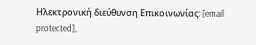Ηλεκτρονική διεύθυνση Επικοινωνίας: [email protected],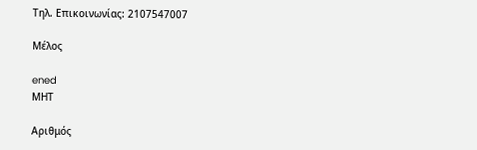Τηλ. Επικοινωνίας: 2107547007

Μέλος

ened
ΜΗΤ

Aριθμός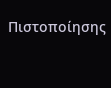Πιστοποίησης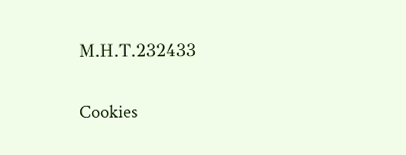Μ.Η.Τ.232433

Cookies